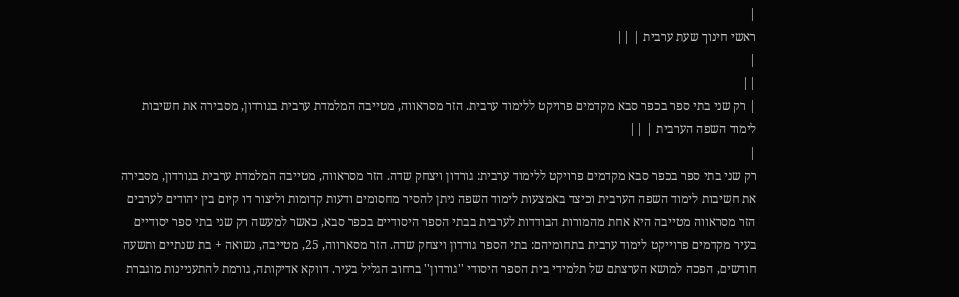|
ראשי חינוך שעת ערבית | ||
|
||
| רק שני בתי ספר בכפר סבא מקדמים פרויקט ללימוד ערבית. הזר מסראווה, מטייבה המלמדת ערבית בגורדון, מסבירה את חשיבות לימוד השפה הערבית | ||
|
רק שני בתי ספר בכפר סבא מקדמים פרויקט ללימוד ערבית: גורדון ויצחק שדה. הזר מסראווה, מטייבה המלמדת ערבית בגורדון, מסבירה את חשיבות לימוד השפה הערבית וכיצד באמצעות לימוד השפה ניתן להסיר מחסומים ודעות קדומות וליצור דו קיום בין יהודים לערבים הזר מסראווה מטייבה היא אחת מהמורות הבודדות לערבית בבתי הספר היסודיים בכפר סבא, כאשר למעשה רק שני בתי ספר יסודיים בעיר מקדמים פרוייקט לימוד ערבית בתחומיהם: בתי הספר גורדון ויצחק שדה. הזר מסארווה, 25, מטייבה, נשואה + בת שנתיים ותשעה חודשים, הפכה למושא הערצתם של תלמידי בית הספר היסודי ''גורדון'' ברחוב הגליל בעיר. דווקא אדיקותה, גורמת להתעניינות מוגברת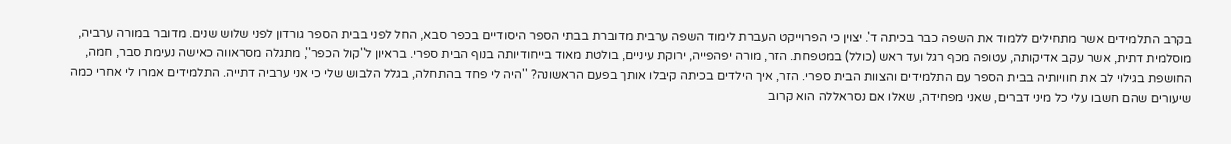בקרב התלמידים אשר מתחילים ללמוד את השפה כבר בכיתה ד'. יצוין כי הפרוייקט העברת לימוד השפה ערבית מדוברת בבתי הספר היסודיים בכפר סבא, החל לפני בבית הספר גורדון לפני שלוש שנים. מדובר במורה ערביה, מוסלמית דתית, אשר עקב אדיקותה, עטופה מכף רגל ועד ראש (כולל) במטפחת. הזר, מורה יפהפייה, ירוקת עיניים, בולטת מאוד בייחודיותה בנוף הבית ספרי. בראיון ל''קול הכפר'', מתגלה מסראווה כאישה נעימת סבר, חמה, החושפת בגילוי לב את חוויותיה בבית הספר עם התלמידים והצוות הבית ספרי. הזר, איך הילדים בכיתה קיבלו אותך בפעם הראשונה? ''היה לי פחד בהתחלה, בגלל הלבוש שלי כי אני ערביה דתייה. התלמידים אמרו לי אחרי כמה שיעורים שהם חשבו עלי כל מיני דברים, שאני מפחידה, שאלו אם נסראללה הוא קרוב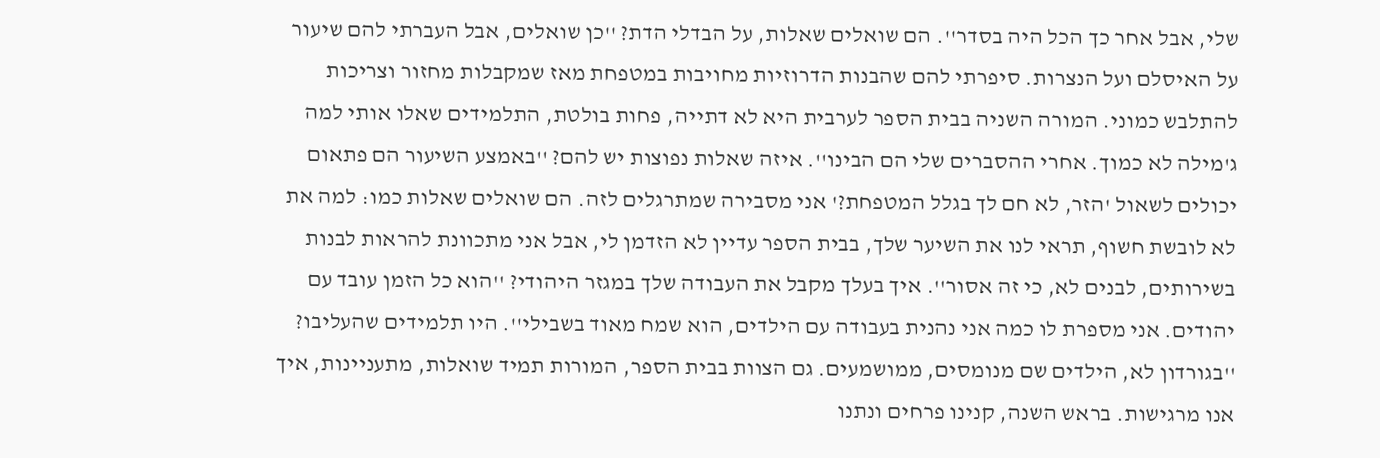שלי, אבל אחר כך הכל היה בסדר''. הם שואלים שאלות, על הבדלי הדת? ''כן שואלים, אבל העברתי להם שיעור על האיסלם ועל הנצרות. סיפרתי להם שהבנות הדרוזיות מחויבות במטפחת מאז שמקבלות מחזור וצריכות להתלבש כמוני. המורה השניה בבית הספר לערבית היא לא דתייה, פחות בולטת, התלמידים שאלו אותי למה ג'מילה לא כמוך. אחרי ההסברים שלי הם הבינו''. איזה שאלות נפוצות יש להם? ''באמצע השיעור הם פתאום יכולים לשאול 'הזר, לא חם לך בגלל המטפחת?' אני מסבירה שמתרגלים לזה. הם שואלים שאלות כמו: למה את לא לובשת חשוף, תראי לנו את השיער שלך, בבית הספר עדיין לא הזדמן לי, אבל אני מתכוונת להראות לבנות בשירותים, לבנים לא, כי זה אסור''. איך בעלך מקבל את העבודה שלך במגזר היהודי? ''הוא כל הזמן עובד עם יהודים. אני מספרת לו כמה אני נהנית בעבודה עם הילדים, הוא שמח מאוד בשבילי''. היו תלמידים שהעליבו? ''בגורדון לא, הילדים שם מנומסים, ממושמעים. גם הצוות בבית הספר, המורות תמיד שואלות, מתעניינות, איך אנו מרגישות. בראש השנה, קנינו פרחים ונתנו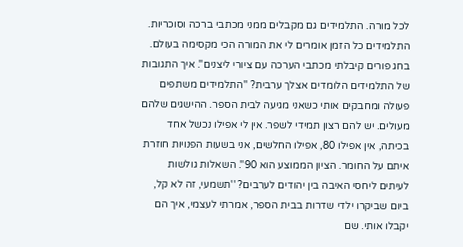לכל מורה. התלמידים גם מקבלים ממני מכתבי ברכה וסוכריות. התלמידים כל הזמן אומרים לי את המורה הכי מקסימה בעולם. בחג פורים קיבלתי מכתבי הערכה עם ציורי ליצנים''. איך התגובות של התלמידים הלומדים אצלך ערבית? ''התלמידים משתפים פעולה ומחבקים אותי כשאני מגיעה לבית הספר. ההישגים שלהם מעולים. יש להם רצון תמידי לשפר. אין לי אפילו נכשל אחד בכיתה, אין אפילו 80, אפילו החלשים, אני בשעות הפנויות חוזרת איתם על החומר. הציון הממוצע הוא 90''. השאלות גולשות לעיתים ליחסי האיבה בין יהודים לערבים? ''תשמעי, זה לא קל, ביום שביקרו ילדי שדרות בבית הספר, אמרתי לעצמי, איך הם יקבלו אותי. שם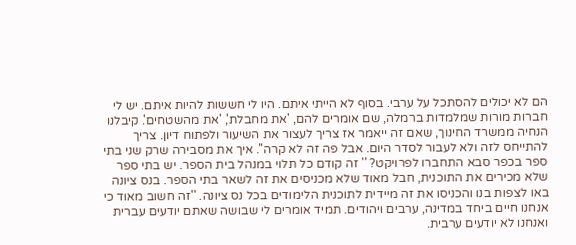הם לא יכולים להסתכל על ערבי. בסוף לא הייתי איתם. היו לי חששות להיות איתם. יש לי חברות מורות שמלמדות ברמלה, שם אומרים להם, 'את מחבלת', 'את מהשטחים'. קיבלנו הנחיה ממשרד החינוך, שאם זה ייאמר אז צריך לעצור את השיעור ולפתוח דיון. צריך להתייחס לזה ולא לעבור לסדר היום. אבל פה זה לא קרה''. איך את מסבירה שרק שני בתי ספר בכפר סבא התחברו לפרויקט? '' זה קודם כל תלוי במנהל בית הספר. יש בתי ספר שלא מכירים את התוכנית, חבל מאוד שלא מכניסים את זה לשאר בתי הספר. בנס ציונה באו לצפות בנו והכניסו את זה מיידית לתוכנית הלימודים בכל נס ציונה. ''זה חשוב מאוד כי אנחנו חיים ביחד במדינה, ערבים ויהודים. תמיד אומרים לי שבושה שאתם יודעים עברית ואנחנו לא יודעים ערבית.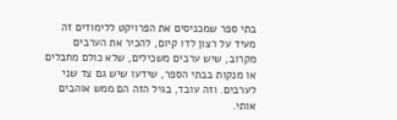בתי ספר שמכניסים את הפרויקט ללימודים זה מעיד על רצון לדו קיום, להכיר את הערבים מקרוב, שיש ערבים משכילים, שלא כולם מחבלים או מנקות בבתי הספר, שידעו שיש גם צד שני לערבים. וזה עובד, בגיל הזה הם ממש אוהבים אותי.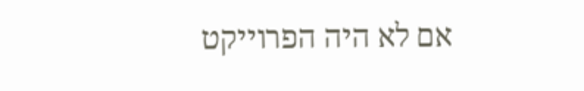אם לא היה הפרוייקט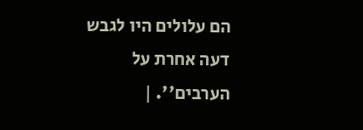הם עלולים היו לגבש דעה אחרת על הערבים''. |